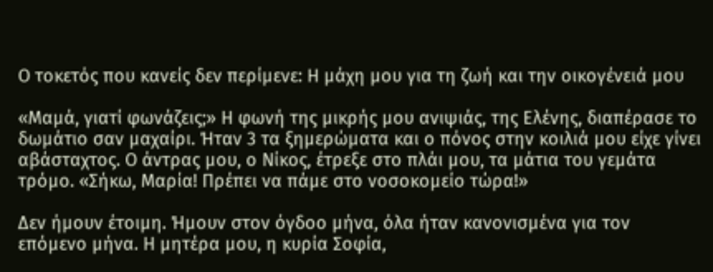Ο τοκετός που κανείς δεν περίμενε: Η μάχη μου για τη ζωή και την οικογένειά μου

«Μαμά, γιατί φωνάζεις;» Η φωνή της μικρής μου ανιψιάς, της Ελένης, διαπέρασε το δωμάτιο σαν μαχαίρι. Ήταν 3 τα ξημερώματα και ο πόνος στην κοιλιά μου είχε γίνει αβάσταχτος. Ο άντρας μου, ο Νίκος, έτρεξε στο πλάι μου, τα μάτια του γεμάτα τρόμο. «Σήκω, Μαρία! Πρέπει να πάμε στο νοσοκομείο τώρα!»

Δεν ήμουν έτοιμη. Ήμουν στον όγδοο μήνα, όλα ήταν κανονισμένα για τον επόμενο μήνα. Η μητέρα μου, η κυρία Σοφία,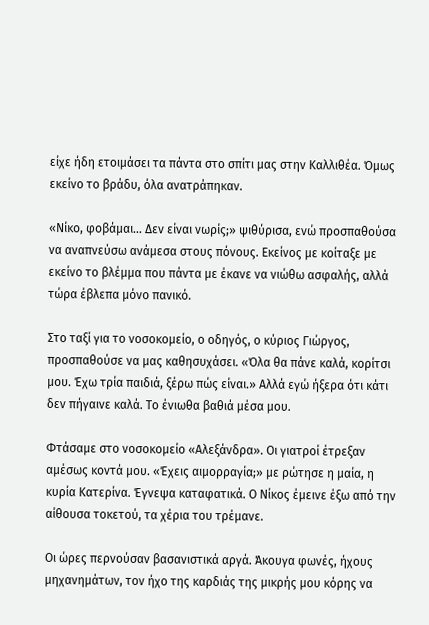είχε ήδη ετοιμάσει τα πάντα στο σπίτι μας στην Καλλιθέα. Όμως εκείνο το βράδυ, όλα ανατράπηκαν.

«Νίκο, φοβάμαι… Δεν είναι νωρίς;» ψιθύρισα, ενώ προσπαθούσα να αναπνεύσω ανάμεσα στους πόνους. Εκείνος με κοίταξε με εκείνο το βλέμμα που πάντα με έκανε να νιώθω ασφαλής, αλλά τώρα έβλεπα μόνο πανικό.

Στο ταξί για το νοσοκομείο, ο οδηγός, ο κύριος Γιώργος, προσπαθούσε να μας καθησυχάσει. «Όλα θα πάνε καλά, κορίτσι μου. Έχω τρία παιδιά, ξέρω πώς είναι.» Αλλά εγώ ήξερα ότι κάτι δεν πήγαινε καλά. Το ένιωθα βαθιά μέσα μου.

Φτάσαμε στο νοσοκομείο «Αλεξάνδρα». Οι γιατροί έτρεξαν αμέσως κοντά μου. «Έχεις αιμορραγία;» με ρώτησε η μαία, η κυρία Κατερίνα. Έγνεψα καταφατικά. Ο Νίκος έμεινε έξω από την αίθουσα τοκετού, τα χέρια του τρέμανε.

Οι ώρες περνούσαν βασανιστικά αργά. Άκουγα φωνές, ήχους μηχανημάτων, τον ήχο της καρδιάς της μικρής μου κόρης να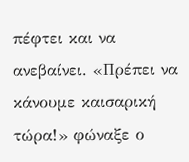πέφτει και να ανεβαίνει. «Πρέπει να κάνουμε καισαρική τώρα!» φώναξε ο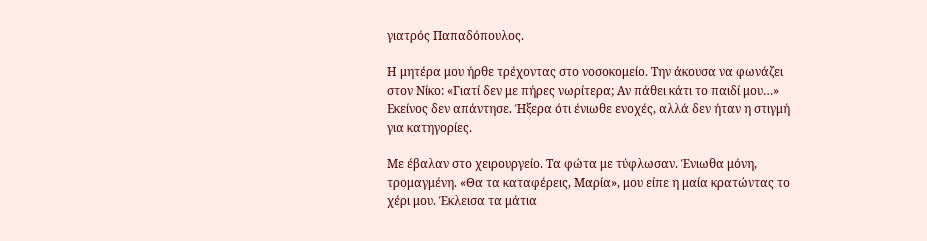γιατρός Παπαδόπουλος.

Η μητέρα μου ήρθε τρέχοντας στο νοσοκομείο. Την άκουσα να φωνάζει στον Νίκο: «Γιατί δεν με πήρες νωρίτερα; Αν πάθει κάτι το παιδί μου…» Εκείνος δεν απάντησε. Ήξερα ότι ένιωθε ενοχές, αλλά δεν ήταν η στιγμή για κατηγορίες.

Με έβαλαν στο χειρουργείο. Τα φώτα με τύφλωσαν. Ένιωθα μόνη, τρομαγμένη. «Θα τα καταφέρεις, Μαρία», μου είπε η μαία κρατώντας το χέρι μου. Έκλεισα τα μάτια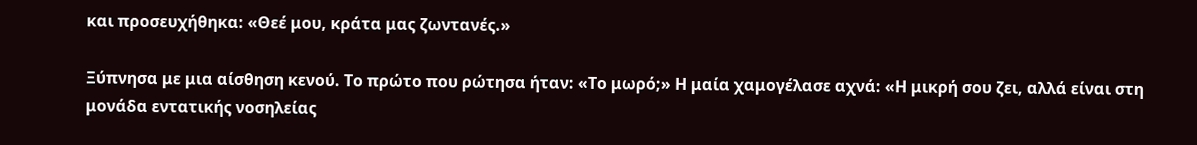και προσευχήθηκα: «Θεέ μου, κράτα μας ζωντανές.»

Ξύπνησα με μια αίσθηση κενού. Το πρώτο που ρώτησα ήταν: «Το μωρό;» Η μαία χαμογέλασε αχνά: «Η μικρή σου ζει, αλλά είναι στη μονάδα εντατικής νοσηλείας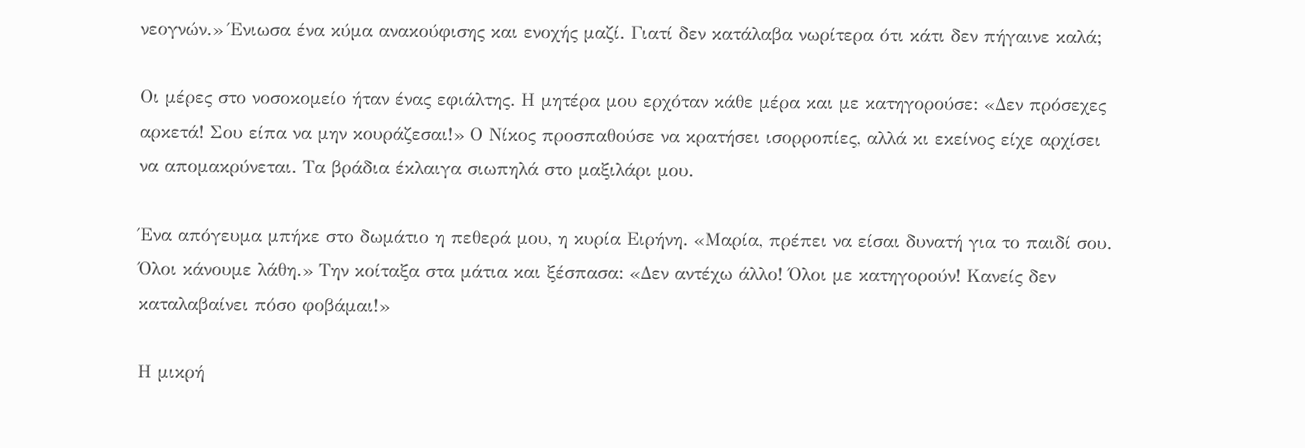νεογνών.» Ένιωσα ένα κύμα ανακούφισης και ενοχής μαζί. Γιατί δεν κατάλαβα νωρίτερα ότι κάτι δεν πήγαινε καλά;

Οι μέρες στο νοσοκομείο ήταν ένας εφιάλτης. Η μητέρα μου ερχόταν κάθε μέρα και με κατηγορούσε: «Δεν πρόσεχες αρκετά! Σου είπα να μην κουράζεσαι!» Ο Νίκος προσπαθούσε να κρατήσει ισορροπίες, αλλά κι εκείνος είχε αρχίσει να απομακρύνεται. Τα βράδια έκλαιγα σιωπηλά στο μαξιλάρι μου.

Ένα απόγευμα μπήκε στο δωμάτιο η πεθερά μου, η κυρία Ειρήνη. «Μαρία, πρέπει να είσαι δυνατή για το παιδί σου. Όλοι κάνουμε λάθη.» Την κοίταξα στα μάτια και ξέσπασα: «Δεν αντέχω άλλο! Όλοι με κατηγορούν! Κανείς δεν καταλαβαίνει πόσο φοβάμαι!»

Η μικρή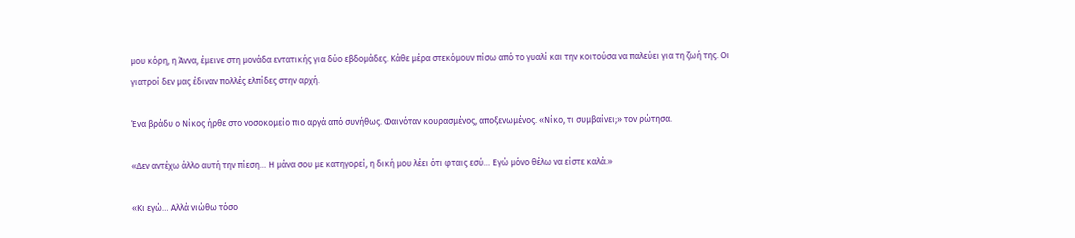μου κόρη, η Άννα, έμεινε στη μονάδα εντατικής για δύο εβδομάδες. Κάθε μέρα στεκόμουν πίσω από το γυαλί και την κοιτούσα να παλεύει για τη ζωή της. Οι γιατροί δεν μας έδιναν πολλές ελπίδες στην αρχή.

Ένα βράδυ ο Νίκος ήρθε στο νοσοκομείο πιο αργά από συνήθως. Φαινόταν κουρασμένος, αποξενωμένος. «Νίκο, τι συμβαίνει;» τον ρώτησα.

«Δεν αντέχω άλλο αυτή την πίεση… Η μάνα σου με κατηγορεί, η δική μου λέει ότι φταις εσύ… Εγώ μόνο θέλω να είστε καλά.»

«Κι εγώ… Αλλά νιώθω τόσο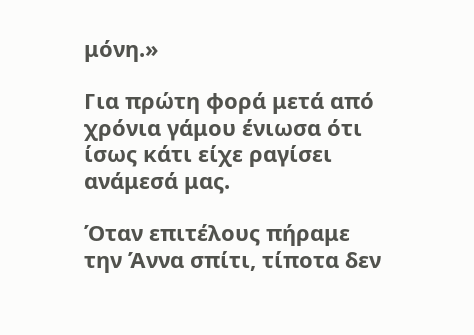μόνη.»

Για πρώτη φορά μετά από χρόνια γάμου ένιωσα ότι ίσως κάτι είχε ραγίσει ανάμεσά μας.

Όταν επιτέλους πήραμε την Άννα σπίτι, τίποτα δεν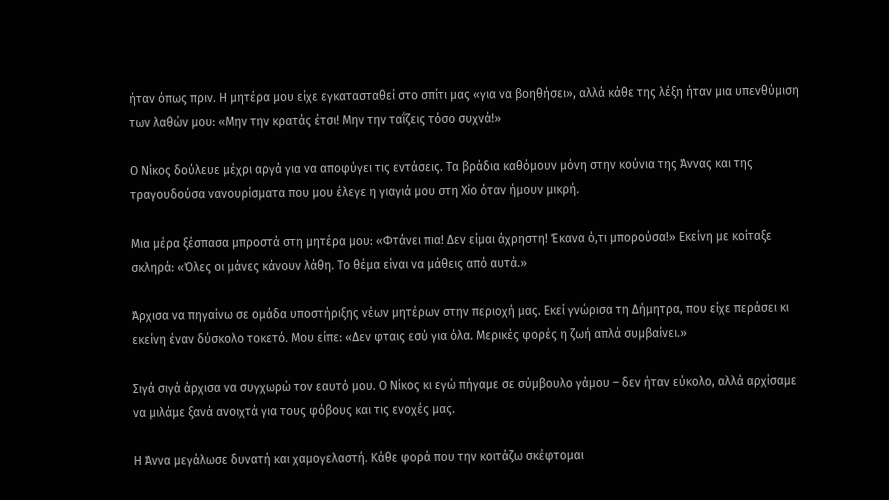ήταν όπως πριν. Η μητέρα μου είχε εγκατασταθεί στο σπίτι μας «για να βοηθήσει», αλλά κάθε της λέξη ήταν μια υπενθύμιση των λαθών μου: «Μην την κρατάς έτσι! Μην την ταΐζεις τόσο συχνά!»

Ο Νίκος δούλευε μέχρι αργά για να αποφύγει τις εντάσεις. Τα βράδια καθόμουν μόνη στην κούνια της Άννας και της τραγουδούσα νανουρίσματα που μου έλεγε η γιαγιά μου στη Χίο όταν ήμουν μικρή.

Μια μέρα ξέσπασα μπροστά στη μητέρα μου: «Φτάνει πια! Δεν είμαι άχρηστη! Έκανα ό,τι μπορούσα!» Εκείνη με κοίταξε σκληρά: «Όλες οι μάνες κάνουν λάθη. Το θέμα είναι να μάθεις από αυτά.»

Άρχισα να πηγαίνω σε ομάδα υποστήριξης νέων μητέρων στην περιοχή μας. Εκεί γνώρισα τη Δήμητρα, που είχε περάσει κι εκείνη έναν δύσκολο τοκετό. Μου είπε: «Δεν φταις εσύ για όλα. Μερικές φορές η ζωή απλά συμβαίνει.»

Σιγά σιγά άρχισα να συγχωρώ τον εαυτό μου. Ο Νίκος κι εγώ πήγαμε σε σύμβουλο γάμου – δεν ήταν εύκολο, αλλά αρχίσαμε να μιλάμε ξανά ανοιχτά για τους φόβους και τις ενοχές μας.

Η Άννα μεγάλωσε δυνατή και χαμογελαστή. Κάθε φορά που την κοιτάζω σκέφτομαι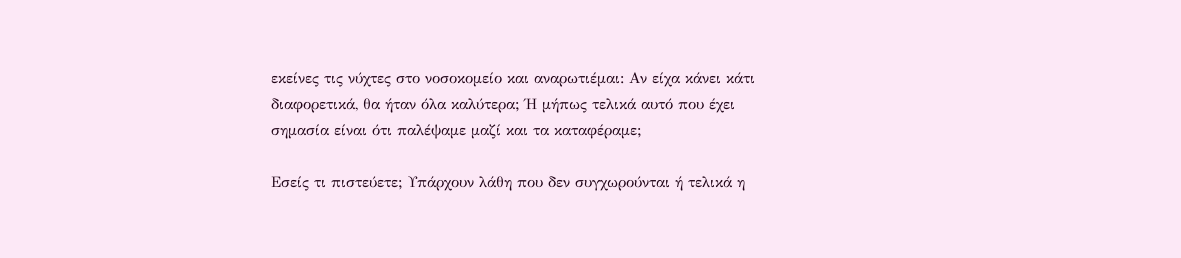εκείνες τις νύχτες στο νοσοκομείο και αναρωτιέμαι: Αν είχα κάνει κάτι διαφορετικά, θα ήταν όλα καλύτερα; Ή μήπως τελικά αυτό που έχει σημασία είναι ότι παλέψαμε μαζί και τα καταφέραμε;

Εσείς τι πιστεύετε; Υπάρχουν λάθη που δεν συγχωρούνται ή τελικά η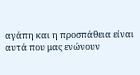αγάπη και η προσπάθεια είναι αυτά που μας ενώνουν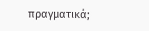πραγματικά;